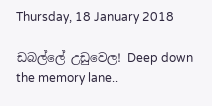Thursday, 18 January 2018

ඩබල්ලේ උඩුවෙල! Deep down the memory lane..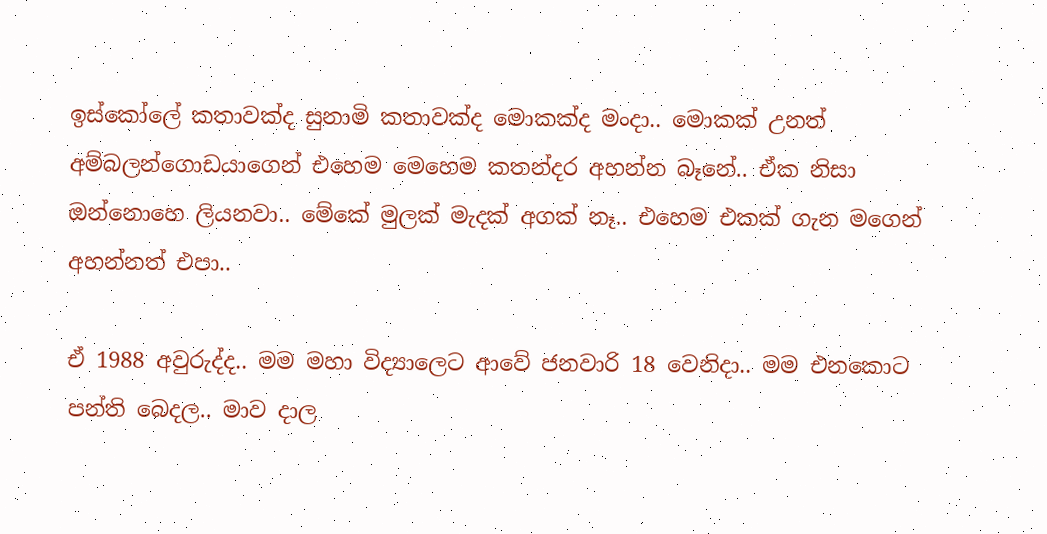ඉස්කෝලේ කතාවක්ද සුනාමි කතාවක්ද මොකක්ද මංදා.. මොකක් උනත් අම්බලන්ගොඩයාගෙන් එහෙම මෙහෙම කතන්දර අහන්න බෑනේ.. ඒක නිසා ඔන්නොහෙ ලියනවා.. මේකේ මුලක් මැදක් අගක් නෑ.. එහෙම එකක් ගැන මගෙන් අහන්නත් එපා..

ඒ 1988 අවුරුද්ද.. මම මහා විද්‍යාලෙට ආවේ ජනවාරි 18 වෙනිදා.. මම එනකොට පන්ති බෙදල.. මාව දාල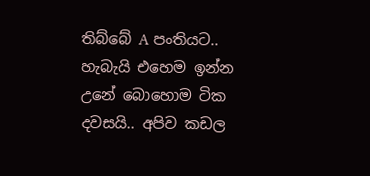තිබ්බේ A පංතියට.. හැබැයි එහෙම ඉන්න උනේ බොහොම ටික දවසයි.. අපිව කඩල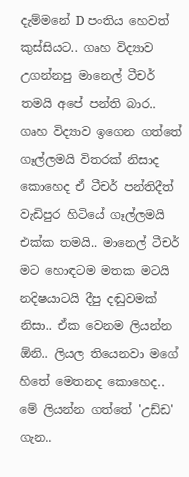දැම්මනේ D පංතිය හෙවත් කුස්සියට.. ගෘහ විද්‍යාව උගන්නපු මානෙල් ටීචර් තමයි අපේ පන්ති බාර.. ගෘහ විද්‍යාව ඉගෙන ගත්තේ ගෑල්ලමයි විතරක් නිසාද කොහෙද ඒ ටීචර් පන්තිදීත් වැඩිපුර හිටියේ ගෑල්ලමයි එක්ක තමයි.. මානෙල් ටීචර් මට හොඳටම මතක මටයි නදිෂයාටයි දීපු දඬුවමක් නිසා.. ඒක වෙනම ලියන්න ඕනි.. ලියල තියෙනවා මගේ හිතේ මෙතනද කොහෙද.. මේ ලියන්න ගත්තේ 'උඩ්ඩ' ගැන..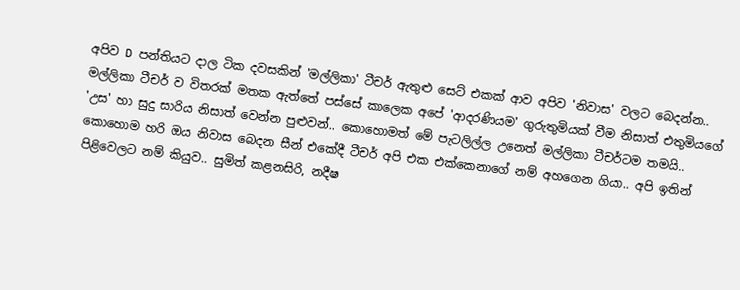අපිව D පන්තියට දාල ටික දවසකින් 'මල්ලිකා' ටීචර් ඇතුළු සෙට් එකක් ආව අපිව 'නිවාස' වලට බෙදන්න.. මල්ලිකා ටීචර් ව විතරක් මතක ඇත්තේ පස්සේ කාලෙක අපේ 'ආදරණියම' ගුරුතුමියක් වීම නිසාත් එතුමියගේ 'උස' හා සුදු සාරිය නිසාත් වෙන්න පුළුවන්.. කොහොමත් මේ පැටලිල්ල උනෙත් මල්ලිකා ටීචර්ටම තමයි.. කොහොම හරි ඔය නිවාස බෙදන සීන් එකේදී ටීචර් අපි එක එක්කෙනාගේ නම් අහගෙන ගියා.. අපි ඉතින් පිළිවෙලට නම් කියුව.. සුමිත් කළනසිරි, නදීෂ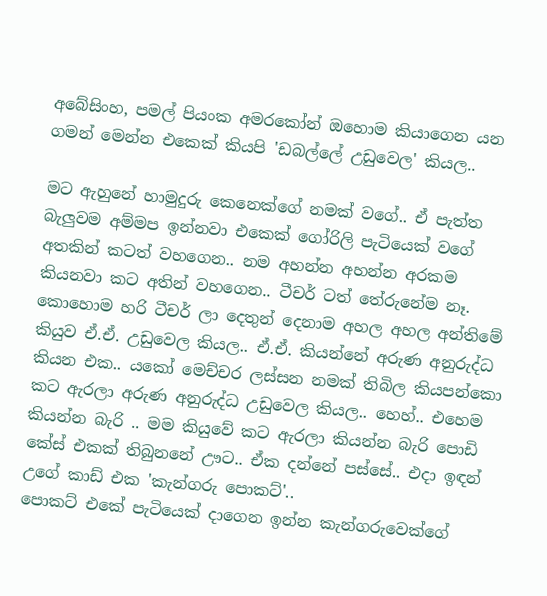අබේසිංහ, පමල් පියංක අමරකෝන් ඔහොම කියාගෙන යන ගමන් මෙන්න එකෙක් කියපි 'ඩබල්ලේ උඩුවෙල' කියල..

මට ඇහුනේ හාමුදුරු කෙනෙක්ගේ නමක් වගේ.. ඒ පැත්ත බැලුවම අම්මප ඉන්නවා එකෙක් ගෝරිලි පැටියෙක් වගේ අතකින් කටත් වහගෙන.. නම අහන්න අහන්න අරකම කියනවා කට අතින් වහගෙන.. ටීචර් ටත් තේරුනේම නෑ. කොහොම හරි ටීචර් ලා දෙතුන් දෙනාම අහල අහල අන්තිමේ කියුව ඒ.ඒ. උඩුවෙල කියල.. ඒ.ඒ. කියන්නේ අරුණ අනුරුද්ධ කියන එක.. යකෝ මෙච්චර ලස්සන නමක් තිබිල කියපන්කො කට ඇරලා අරුණ අනුරුද්ධ උඩුවෙල කියල.. හෙහ්.. එහෙම කියන්න බැරි .. මම කියුවේ කට ඇරලා කියන්න බැරි පොඩි කේස් එකක් තිබුනනේ ඌට.. ඒක දන්නේ පස්සේ.. එදා ඉඳන් උගේ කාඩ් එක 'කැන්ගරු පොකට්'..
පොකට් එකේ පැටියෙක් දාගෙන ඉන්න කැන්ගරුවෙක්ගේ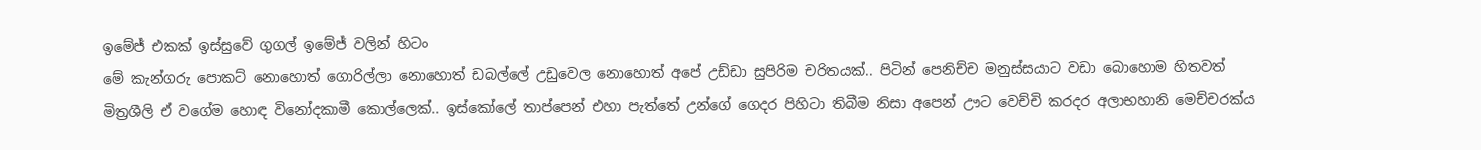ඉමේජ් එකක් ඉස්සුවේ ගුගල් ඉමේජ් වලින් හිටං
මේ කැන්ගරු පොකට් නොහොත් ගොරිල්ලා නොහොත් ඩබල්ලේ උඩුවෙල නොහොත් අපේ උඩ්ඩා සුපිරිම චරිතයක්.. පිටින් පෙනිච්ච මනුස්සයාට වඩා බොහොම හිතවත් මිත්‍රශීලි ඒ වගේම හොඳ විනෝදකාමී කොල්ලෙක්.. ඉස්කෝලේ තාප්පෙන් එහා පැත්තේ උන්ගේ ගෙදර පිහිටා තිබීම නිසා අපෙන් ඌට වෙච්චි කරදර අලාභහානි මෙච්චරක්ය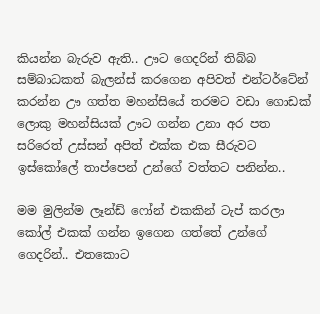කියන්න බැරුව ඇති.. ඌට ගෙදරින් තිබ්බ සම්බාධකත් බැලන්ස් කරගෙන අපිවත් එන්ටර්ටේන් කරන්න ඌ ගත්ත මහන්සියේ තරමට වඩා ගොඩක් ලොකු මහන්සියක් ඌට ගන්න උනා අර පත සරිරෙත් උස්සන් අපිත් එක්ක එක සීරුවට ඉස්කෝලේ තාප්පෙන් උන්ගේ වත්තට පනින්න..

මම මුලින්ම ලෑන්ඩ් ෆෝන් එකකින් ටැප් කරලා කෝල් එකක් ගන්න ඉගෙන ගත්තේ උන්ගේ ගෙදරින්.. එතකොට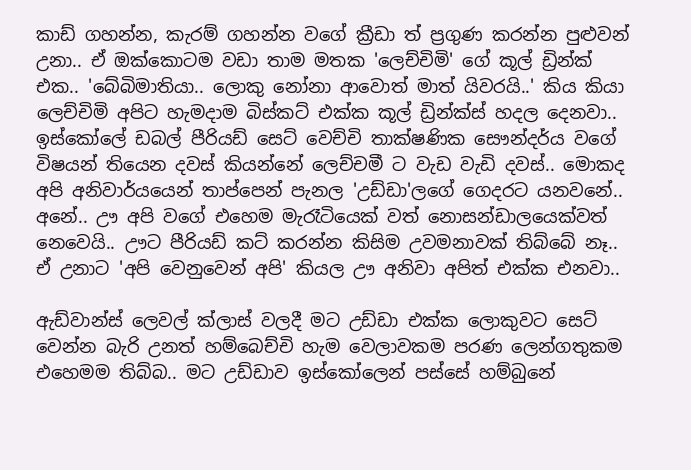කාඩ් ගහන්න, කැරම් ගහන්න වගේ ක්‍රීඩා ත් ප්‍රගුණ කරන්න පුළුවන් උනා.. ඒ ඔක්කොටම වඩා තාම මතක 'ලෙච්චිමි' ගේ කූල් ඩ්‍රින්ක් එක.. 'බේබිමාතියා.. ලොකු නෝනා ආවොත් මාත් යිවරයි..' කිය කියා ලෙච්චිමි අපිට හැමදාම බිස්කට් එක්ක කූල් ඩ්‍රින්ක්ස් හදල දෙනවා.. ඉස්කෝලේ ඩබල් පීරියඩ් සෙට් වෙච්චි තාක්ෂණික සෞන්දර්ය වගේ විෂයන් තියෙන දවස් කියන්නේ ලෙච්චමී ට වැඩ වැඩි දවස්.. මොකද අපි අනිවාර්යයෙන් තාප්පෙන් පැනල 'උඩ්ඩා'ලගේ ගෙදරට යනවනේ.. අනේ.. ඌ අපි වගේ එහෙම මැරෑටියෙක් වත් නොසන්ඩාලයෙක්වත් නෙවෙයි.. ඌට පීරියඩ් කට් කරන්න කිසිම උවමනාවක් තිබ්බේ නෑ.. ඒ උනාට 'අපි වෙනුවෙන් අපි' කියල ඌ අනිවා අපිත් එක්ක එනවා..

ඇඩ්වාන්ස් ලෙවල් ක්ලාස් වලදී මට උඩ්ඩා එක්ක ලොකුවට සෙට් වෙන්න බැරි උනත් හම්බෙච්චි හැම වෙලාවකම පරණ ලෙන්ගතුකම එහෙමම තිබ්බ.. මට උඩ්ඩාව ඉස්කෝලෙන් පස්සේ හම්බුනේ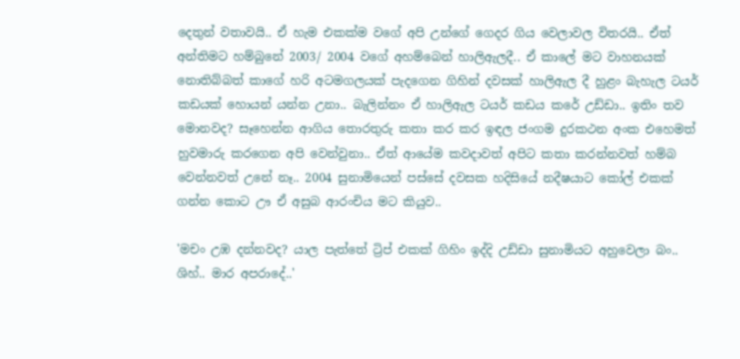දෙතුන් වතාවයි.. ඒ හැම එකක්ම වගේ අපි උන්ගේ ගෙදර ගිය වෙලාවල විතරයි.. ඒත් අන්තිමට හම්බුනේ 2003/ 2004 වගේ අහම්බෙන් හාලිඇලදී.. ඒ කාලේ මට වාහනයක් නොතිබ්බත් කාගේ හරි අටමගලයක් පැදගෙන ගිහින් දවසක් හාලිඇල දී හුළං බැහැල ටයර් කඩයක් හොයන් යන්න උනා.. බැලින්නං ඒ හාලිඇල ටයර් කඩය කරේ උඩ්ඩා.. ඉතිං තව මොනවද? සෑහෙන්න ආගිය තොරතුරු කතා කර කර ඉඳල ජංගම දුරකථන අංක එහෙමත් හුවමාරු කරගෙන අපි වෙන්වුනා.. ඒත් ආයේම කවදාවත් අපිට කතා කරන්නවත් හම්බ වෙන්නවත් උනේ නෑ.. 2004 සුනාමියෙන් පස්සේ දවසක හදිසියේ නදීෂයාට කෝල් එකක් ගන්න කොට ඌ ඒ අසුබ ආරංචිය මට කියුව..

'මචං උඹ දන්නවද? යාල පැත්තේ ට්‍රිප් එකක් ගිහිං ඉද්දි උඩ්ඩා සුනාමියට අහුවෙලා බං.. ශිහ්.. මාර අපරාදේ..'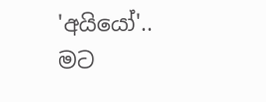'අයියෝ'.. මට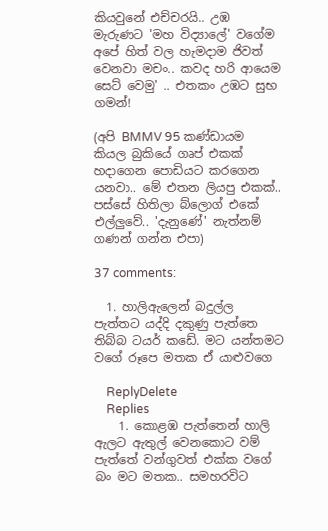කියවුනේ එච්චරයි.. උඹ මැරුණට 'මහ විද්‍යාලේ' වගේම අපේ හිත් වල හැමදාම ජිවත් වෙනවා මචං.. කවද හරි ආයෙම සෙට් වෙමු' .. එතකං උඹට සුභ ගමන්!

(අපි BMMV 95 කණ්ඩායම කියල බුකියේ ගෘප් එකක් හදාගෙන පොඩියට කරගෙන යනවා.. මේ එතන ලියපු එකක්.. පස්සේ හිතිලා බ්ලොග් එකේ එල්ලුවේ.. 'දැනුණේ' නැත්නම් ගණන් ගන්න එපා)

37 comments:

  1. හාලිඇලෙන් බදුල්ල පැත්තට යද්දි දකුණු පැත්තෙ තිබ්බ ටයර් කඩේ. මට යන්තමට වගේ රූපෙ මතක ඒ යාළුවගෙ

    ReplyDelete
    Replies
    1. කොළඹ පැත්තෙන් හාලි ඇලට ඇතුල් වෙනකොට වම් පැත්තේ වන්ගුවත් එක්ක වගේ බං මට මතක.. සමහරවිට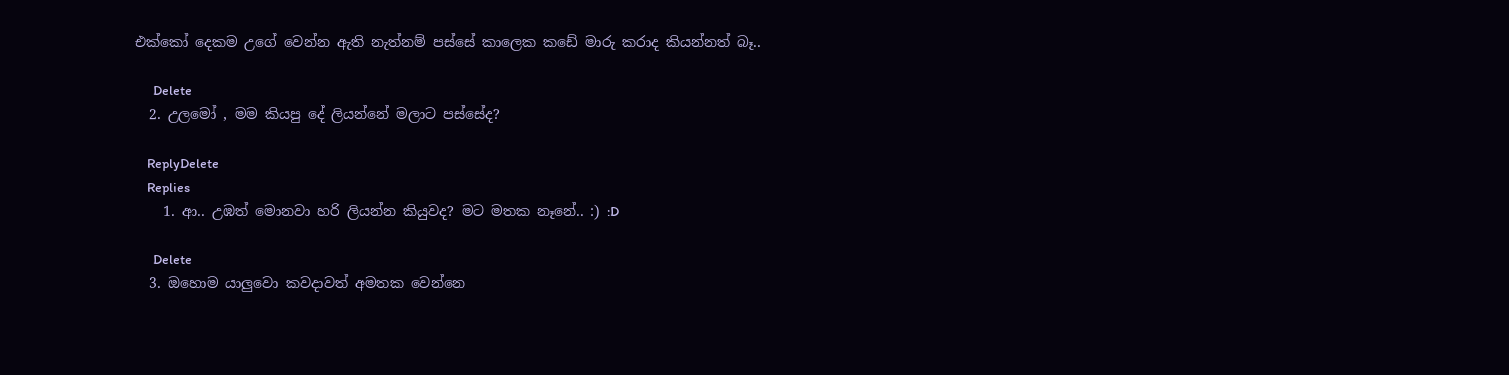එක්කෝ දෙකම උගේ වෙන්න ඇති නැත්නම් පස්සේ කාලෙක කඩේ මාරු කරාද කියන්නත් බෑ..

      Delete
  2. උලමෝ , මම කියපු දේ ලියන්නේ මලාට පස්සේද?

    ReplyDelete
    Replies
    1. ආ.. උඹත් මොනවා හරි ලියන්න කියුවද? මට මතක නෑනේ.. :) :D

      Delete
  3. ඔහොම යාලුවො කවදාවත් අමතක වෙන්නෙ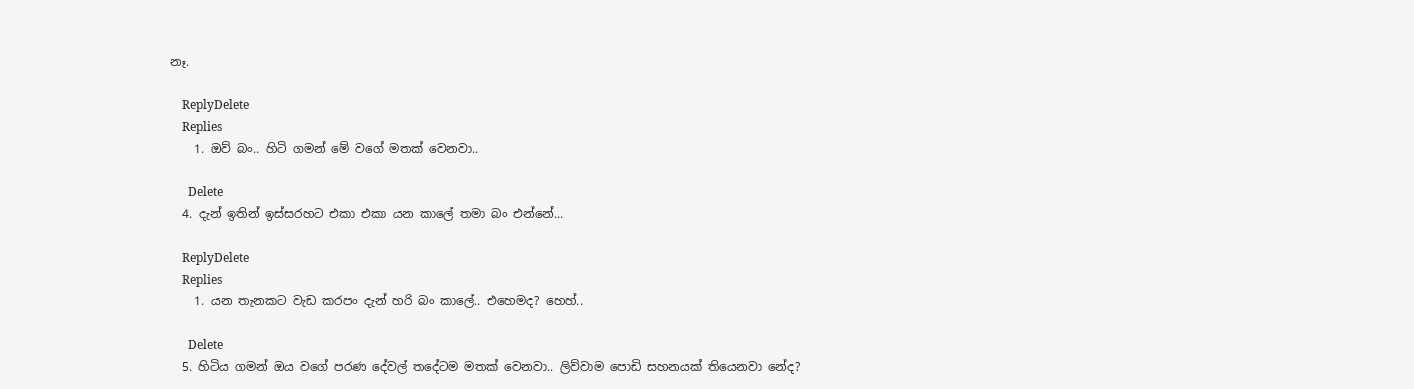නෑ.

    ReplyDelete
    Replies
    1. ඔව් බං.. හිටි ගමන් මේ වගේ මතක් වෙනවා..

      Delete
  4. දැන් ඉතින් ඉස්සරහට එකා එකා යන කාලේ තමා බං එන්නේ...

    ReplyDelete
    Replies
    1. යන තැනකට වැඩ කරපං දැන් හරි බං කාලේ.. එහෙමද? හෙහ්..

      Delete
  5. හිටිය ගමන් ඔය වගේ පරණ දේවල් තදේටම මතක් වෙනවා.. ලිව්වාම පොඩි සහනයක් තියෙනවා නේද?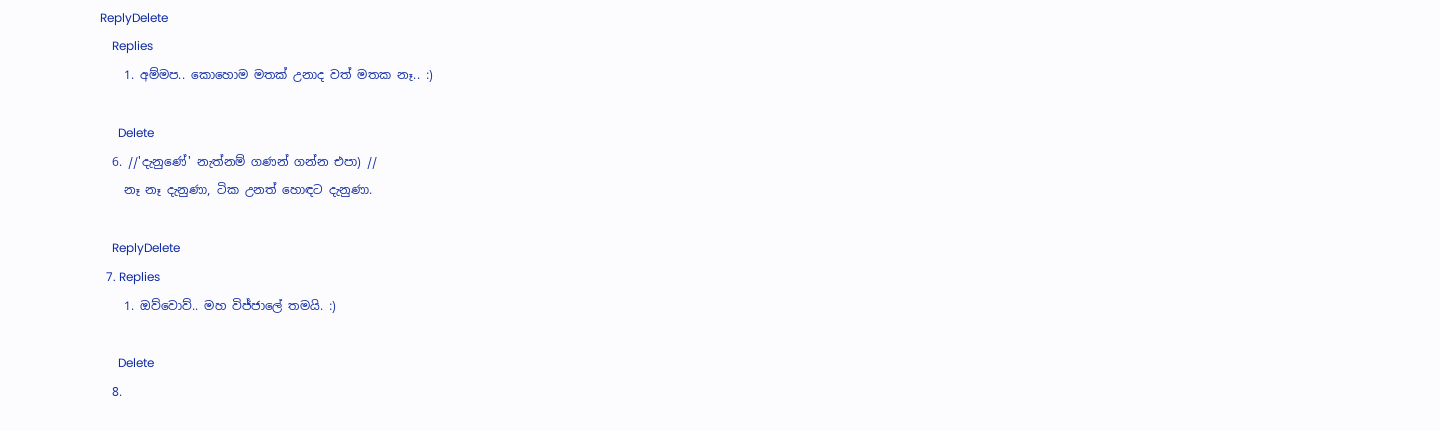ReplyDelete
    Replies
    1. අම්මප.. කොහොම මතක් උනාද වත් මතක නෑ.. :)

      Delete
  6. //'දැනුණේ' නැත්නම් ගණන් ගන්න එපා) //
    නෑ නෑ දැනුණා, ටික උනත් හොඳට දැනුණා.

    ReplyDelete
  7. Replies
    1. ඔව්වොව්.. මහ විජ්ජාලේ තමයි. :)

      Delete
  8.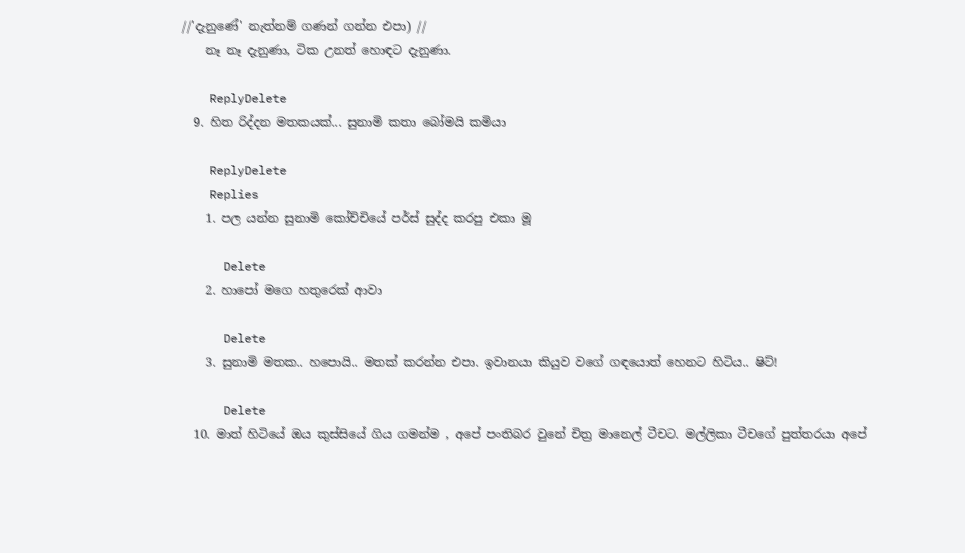//'දැනුණේ' නැත්නම් ගණන් ගන්න එපා) //
    නෑ නෑ දැනුණා, ටික උනත් හොඳට දැනුණා.

    ReplyDelete
  9. හිත රිද්දන මතකයක්... සුනාමි කතා බෝමයි කමියා

    ReplyDelete
    Replies
    1. පල යන්න සුනාමි කෝච්චියේ පර්ස් සුද්ද කරපු එකා මූ

      Delete
    2. හාපෝ මගෙ හතුරෙක් ආවා

      Delete
    3. සුනාමි මතක.. හපොයි.. මතක් කරන්න එපා. ඉවානයා කියුව වගේ ගඳයොත් හෙනට හිටිය.. ෂිට්!

      Delete
  10. මාත් හිටියේ ඔය කුස්සියේ ගිය ගමන්ම , අපේ පංතිබර වුනේ චිත්‍ර මානෙල් ටීචට. මල්ලිකා ටීචගේ පුත්තරයා අපේ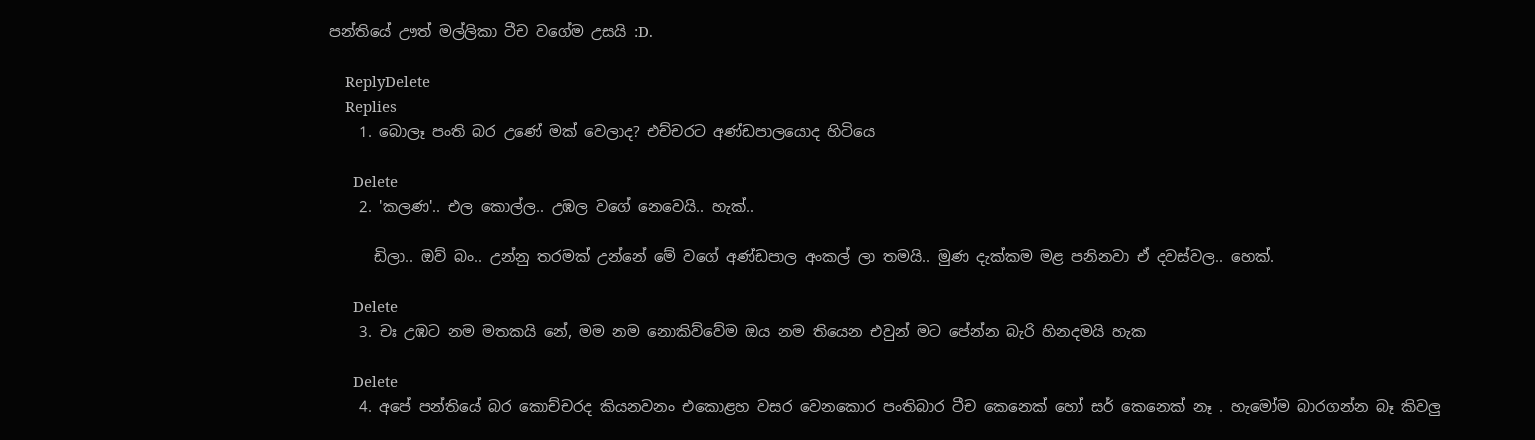පන්තියේ ඌත් මල්ලිකා ටීච වගේම උසයි :D.

    ReplyDelete
    Replies
    1. බොලෑ පංති බර උණේ මක් වෙලාද? එච්චරට අණ්ඩපාලයොද හිටියෙ

      Delete
    2. 'කලණ'.. එල කොල්ල.. උඹල වගේ නෙවෙයි.. හැක්..

      ඩිලා.. ඔව් බං.. උන්නු තරමක් උන්නේ මේ වගේ අණ්ඩපාල අංකල් ලා තමයි.. මුණ දැක්කම මළ පනිනවා ඒ දවස්වල.. හෙක්.

      Delete
    3. චඃ උඹට නම මතකයි නේ, මම නම නොකිව්වේම ඔය නම තියෙන එවුන් මට පේන්න බැරි හිනදමයි හැක

      Delete
    4. අපේ පන්තියේ බර කොච්චරද කියනවනං එකොළහ වසර වෙනකොර පංතිබාර ටීච කෙනෙක් හෝ සර් කෙනෙක් නෑ . හැමෝම බාරගන්න බෑ කිවලු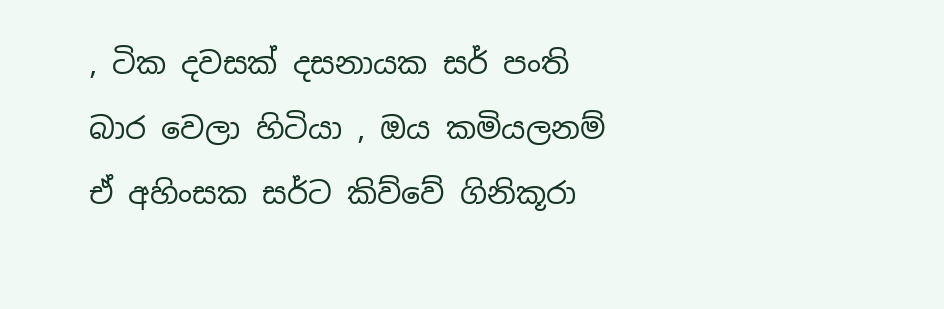, ටික දවසක් දසනායක සර් පංති බාර වෙලා හිටියා , ඔය කමියලනම් ඒ අහිංසක සර්ට කිව්වේ ගිනිකූරා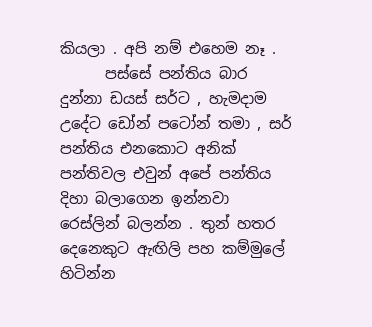කියලා . අපි නම් එහෙම නෑ .
      පස්සේ පන්තිය බාර දුන්නා ඩයස් සර්ට , හැමදාම උදේට ඩෝන් පටෝන් තමා , සර් පන්තිය එනකොට අනික් පන්තිවල එවුන් අපේ පන්තිය දිහා බලාගෙන ඉන්නවා රෙස්ලින් බලන්න . තුන් හතර දෙනෙකුට ඇඟිලි පහ කම්මුලේ හිටින්න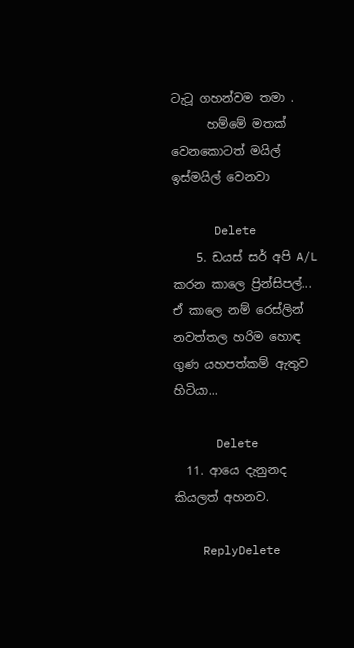ටැටූ ගහන්වම තමා .
      හම්මේ මතක් වෙනකොටත් මයිල් ඉස්මයිල් වෙනවා

      Delete
    5. ඩයස් සර් අපි A/L කරන කාලෙ ප්‍රින්සිපල්... ඒ කාලෙ නම් රෙස්ලින් නවත්තල හරිම හොඳ ගුණ යහපත්කම් ඇතුව හිටියා...

      Delete
  11. ආයෙ දැනුනද කියලත් අහනව.

    ReplyDelete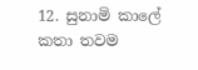12. සුනාමි කාලේ කතා තවම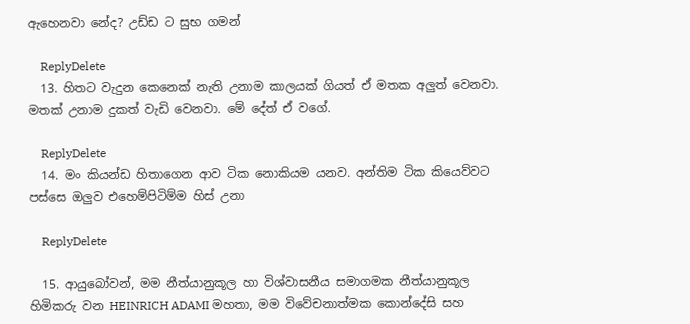ඇහෙනවා නේද? උඩ්ඩ ට සුභ ගමන්

    ReplyDelete
  13. හිතට වැදුන කෙනෙක් නැති උනාම කාලයක් ගියත් ඒ මතක අලුත් වෙනවා. මතක් උනාම දුකත් වැඩි වෙනවා. මේ දේත් ඒ වගේ.

    ReplyDelete
  14. මං කියන්ඩ හිතාගෙන ආව ටික නොකියම යනව. අන්තිම ටික කියෙව්වට පස්සෙ ඔලුව එහෙම්පිටිම්ම හිස් උනා

    ReplyDelete

  15. ආයුබෝවන්, මම නීත්යානුකූල හා විශ්වාසනීය සමාගමක නීත්යානුකූල හිමිකරු වන HEINRICH ADAMI මහතා, මම විවේචනාත්මක කොන්දේසි සහ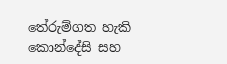තේරුම්ගත හැකි කොන්දේසි සහ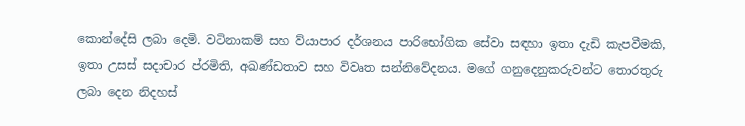කොන්දේසි ලබා දෙමි. වටිනාකම් සහ ව්යාපාර දර්ශනය පාරිභෝගික සේවා සඳහා ඉතා දැඩි කැපවීමකි, ඉතා උසස් සදාචාර ප්රමිති, අඛණ්ඩතාව සහ විවෘත සන්නිවේදනය. මගේ ගනුදෙනුකරුවන්ට තොරතුරු ලබා දෙන නිදහස්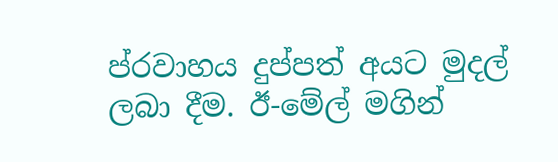ප්රවාහය දුප්පත් අයට මුදල් ලබා දීම. ඊ-මේල් මගින්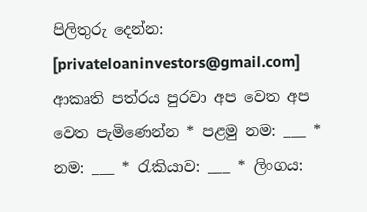පිලිතුරු දෙන්න: [privateloaninvestors@gmail.com] ආකෘති පත්රය පුරවා අප වෙත අප වෙත පැමිණෙන්න * පළමු නම: ___ * නම: ___ * රැකියාව: ___ * ලිංගය: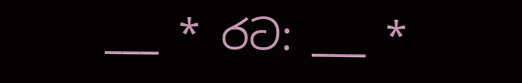___ * රට: ___ *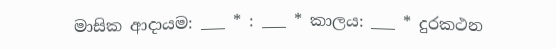මාසික ආදායම: ___ * : ___ * කාලය: ___ * දුරකථන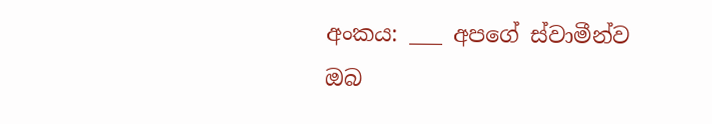අංකය: ___ අපගේ ස්වාමීන්ව ඔබ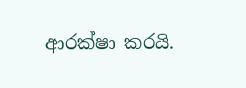ආරක්ෂා කරයි.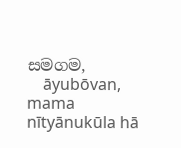සමගම,
    āyubōvan, mama nītyānukūla hā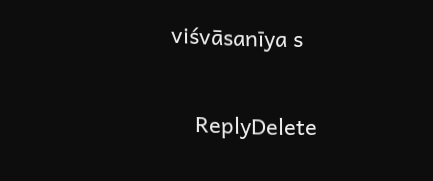viśvāsanīya s

    ReplyDelete